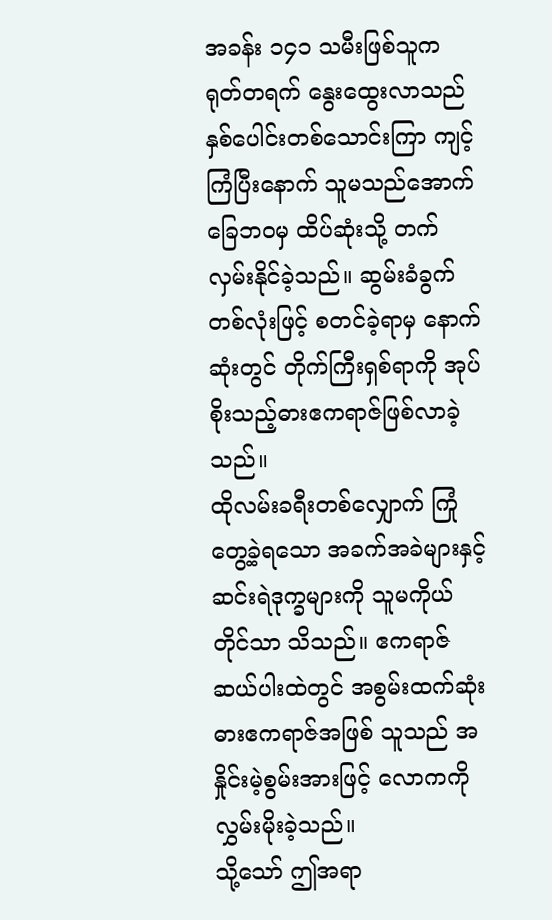အခန်း ၁၄၁ သမီးဖြစ်သူက ရုတ်တရက် နွေးထွေးလာသည်
နှစ်ပေါင်းတစ်သောင်းကြာ ကျင့်ကြံပြီးနောက် သူမသည်အောက်ခြေဘဝမှ ထိပ်ဆုံးသို့ တက်လှမ်းနိုင်ခဲ့သည်။ ဆွမ်းခံခွက်တစ်လုံးဖြင့် စတင်ခဲ့ရာမှ နောက်ဆုံးတွင် တိုက်ကြီးရှစ်ရာကို အုပ်စိုးသည့်ဓားဧကရာဇ်ဖြစ်လာခဲ့သည်။
ထိုလမ်းခရီးတစ်လျှောက် ကြုံတွေ့ခဲ့ရသော အခက်အခဲများနှင့် ဆင်းရဲဒုက္ခများကို သူမကိုယ်တိုင်သာ သိသည်။ ဧကရာဇ်ဆယ်ပါးထဲတွင် အစွမ်းထက်ဆုံး ဓားဧကရာဇ်အဖြစ် သူသည် အနှိုင်းမဲ့စွမ်းအားဖြင့် လောကကို လွှမ်းမိုးခဲ့သည်။
သို့သော် ဤအရာ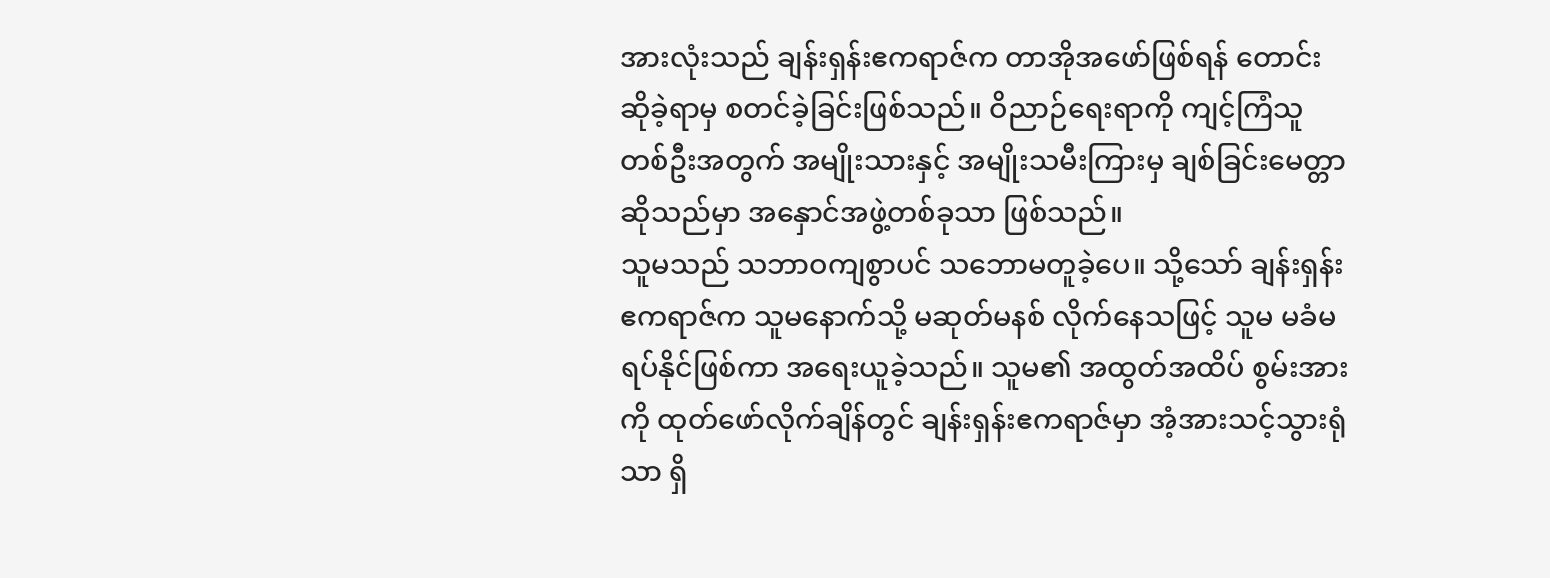အားလုံးသည် ချန်းရှန်းဧကရာဇ်က တာအိုအဖော်ဖြစ်ရန် တောင်းဆိုခဲ့ရာမှ စတင်ခဲ့ခြင်းဖြစ်သည်။ ဝိညာဉ်ရေးရာကို ကျင့်ကြံသူတစ်ဦးအတွက် အမျိုးသားနှင့် အမျိုးသမီးကြားမှ ချစ်ခြင်းမေတ္တာဆိုသည်မှာ အနှောင်အဖွဲ့တစ်ခုသာ ဖြစ်သည်။
သူမသည် သဘာဝကျစွာပင် သဘောမတူခဲ့ပေ။ သို့သော် ချန်းရှန်းဧကရာဇ်က သူမနောက်သို့ မဆုတ်မနစ် လိုက်နေသဖြင့် သူမ မခံမရပ်နိုင်ဖြစ်ကာ အရေးယူခဲ့သည်။ သူမ၏ အထွတ်အထိပ် စွမ်းအားကို ထုတ်ဖော်လိုက်ချိန်တွင် ချန်းရှန်းဧကရာဇ်မှာ အံ့အားသင့်သွားရုံသာ ရှိ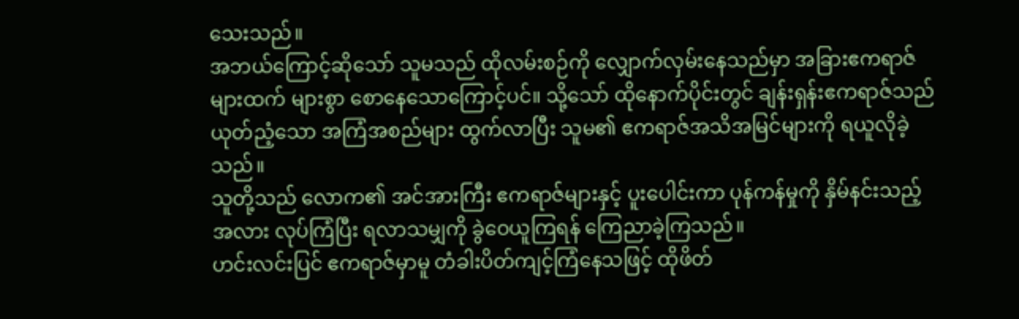သေးသည်။
အဘယ်ကြောင့်ဆိုသော် သူမသည် ထိုလမ်းစဉ်ကို လျှောက်လှမ်းနေသည်မှာ အခြားဧကရာဇ်များထက် များစွာ စောနေသောကြောင့်ပင်။ သို့သော် ထိုနောက်ပိုင်းတွင် ချန်းရှန်းဧကရာဇ်သည် ယုတ်ညံ့သော အကြံအစည်များ ထွက်လာပြီး သူမ၏ ဧကရာဇ်အသိအမြင်များကို ရယူလိုခဲ့သည်။
သူတို့သည် လောက၏ အင်အားကြီး ဧကရာဇ်များနှင့် ပူးပေါင်းကာ ပုန်ကန်မှုကို နှိမ်နင်းသည့်အလား လုပ်ကြံပြီး ရလာသမျှကို ခွဲဝေယူကြရန် ကြေညာခဲ့ကြသည်။
ဟင်းလင်းပြင် ဧကရာဇ်မှာမူ တံခါးပိတ်ကျင့်ကြံနေသဖြင့် ထိုဖိတ်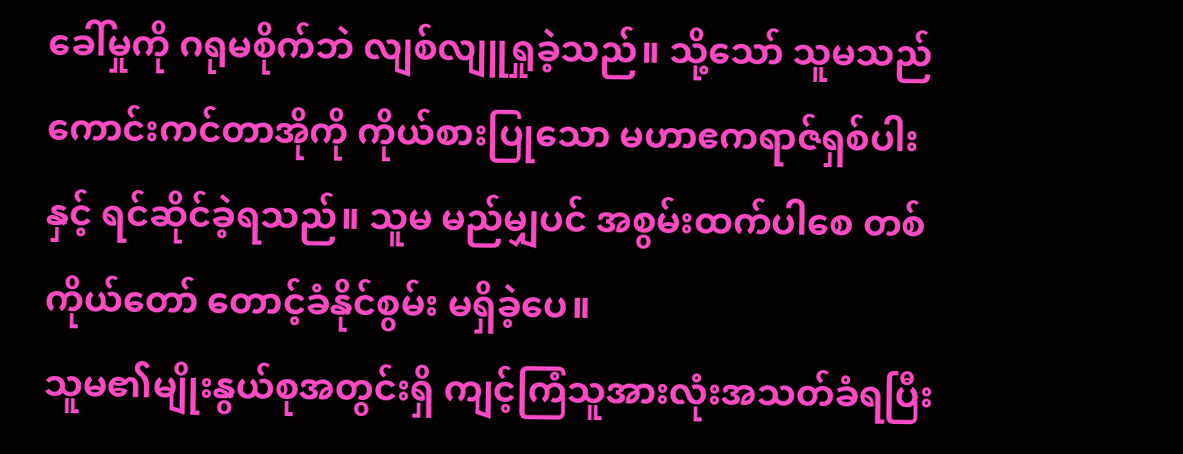ခေါ်မှုကို ဂရုမစိုက်ဘဲ လျစ်လျူရှုခဲ့သည်။ သို့သော် သူမသည် ကောင်းကင်တာအိုကို ကိုယ်စားပြုသော မဟာဧကရာဇ်ရှစ်ပါးနှင့် ရင်ဆိုင်ခဲ့ရသည်။ သူမ မည်မျှပင် အစွမ်းထက်ပါစေ တစ်ကိုယ်တော် တောင့်ခံနိုင်စွမ်း မရှိခဲ့ပေ။
သူမ၏မျိုးနွယ်စုအတွင်းရှိ ကျင့်ကြံသူအားလုံးအသတ်ခံရပြီး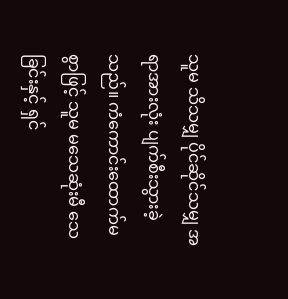သူမ သိသမျှ ပိုင်ဆိုင်သမျှ အရာအားလုံး ပျက်စီးသွားခဲ့သည်။ ကံကောင်းထောက်မစွာဖြင့် သူမ မသေဆုံးမီ သေခြင်းနှင့် ရှင်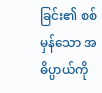ခြင်း၏ စစ်မှန်သော အဓိပ္ပာယ်ကို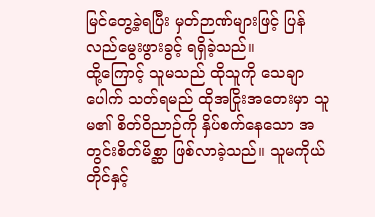မြင်တွေ့ခဲ့ရပြီး မှတ်ဉာဏ်များဖြင့် ပြန်လည်မွေးဖွားခွင့် ရရှိခဲ့သည်။
ထို့ကြောင့် သူမသည် ထိုသူကို သေချာပေါက် သတ်ရမည် ထိုအငြိုးအတေးမှာ သူမ၏ စိတ်ဝိညာဉ်ကို နှိပ်စက်နေသော အတွင်းစိတ်မိစ္ဆာ ဖြစ်လာခဲ့သည်။ သူမကိုယ်တိုင်နှင့်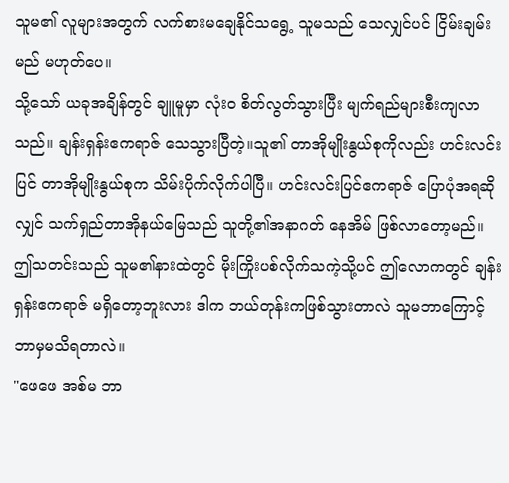သူမ၏ လူများအတွက် လက်စားမချေနိုင်သရွေ့ သူမသည် သေလျှင်ပင် ငြိမ်းချမ်းမည် မဟုတ်ပေ။
သို့သော် ယခုအချိန်တွင် ချူမူမှာ လုံးဝ စိတ်လွတ်သွားပြီး မျက်ရည်များစီးကျလာသည်။ ချန်းရှန်းဧကရာဇ် သေသွားပြီတဲ့။သူ၏ တာအိုမျိုးနွယ်စုကိုလည်း ဟင်းလင်းပြင် တာအိုမျိုးနွယ်စုက သိမ်းပိုက်လိုက်ပါပြီ။ ဟင်းလင်းပြင်ဧကရာဇ် ပြောပုံအရဆိုလျှင် သက်ရှည်တာအိုနယ်မြေသည် သူတို့၏အနာဂတ် နေအိမ် ဖြစ်လာတော့မည်။
ဤသတင်းသည် သူမ၏နားထဲတွင် မိုးကြိုးပစ်လိုက်သကဲ့သို့ပင် ဤလောကတွင် ချန်းရှန်းဧကရာဇ် မရှိတော့ဘူးလား ဒါက ဘယ်တုန်းကဖြစ်သွားတာလဲ သူမဘာကြောင့် ဘာမှမသိရတာလဲ။
"ဖေဖေ အစ်မ ဘာ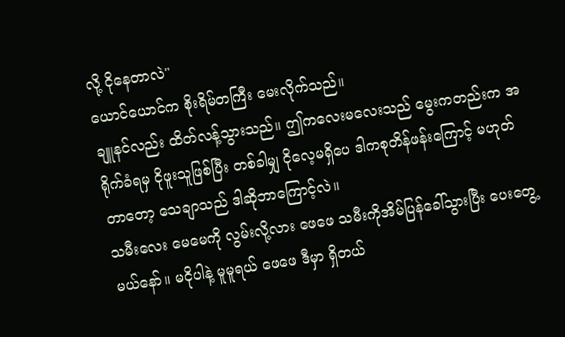လို့ ငိုနေတာလဲ"
ယောင်ယောင်က စိုးရိမ်တကြီး မေးလိုက်သည်။
ချူနင်လည်း ထိတ်လန့်သွားသည်။ ဤကလေးမလေးသည် မွေးကတည်းက အရိုက်ခံရမှ ငိုဖူးသူဖြစ်ပြီး တစ်ခါမျှ ငိုလေ့မရှိပေ ဒါကစုတိန်ဖန်းကြောင့် မဟုတ်တာတော့ သေချာသည် ဒါဆိုဘာကြောင့်လဲ။
သမီးလေး မေမေကို လွမ်းလို့လား ဖေဖေ သမီးကိုအိမ်ပြန်ခေါ်သွားပြီး ပေးတွေ့မယ်နော်။ မငိုပါနဲ့ မူမူရယ် ဖေဖေ ဒီမှာ ရှိတယ်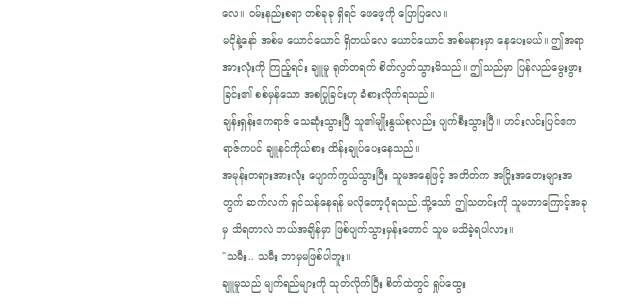လေ။ ဝမ်းနည်းစရာ တစ်ခုခု ရှိရင် ဖေဖေ့ကို ပြောပြလေ။
မငိုနဲ့နော် အစ်မ ယောင်ယောင် ရှိတယ်လေ ယောင်ယောင် အစ်မနားမှာ နေပေးမယ်။ ဤအရာအားလုံးကို ကြည့်ရင်း ချူမူ ရုတ်တရက် စိတ်လွတ်သွားမိသည်။ ဤသည်မှာ ပြန်လည်မွေးဖွားခြင်း၏ စစ်မှန်သော အစပြုခြင်းဟု ခံစားလိုက်ရသည်။
ချန်းရှန်းဧကရာဇ် သေဆုံးသွားပြီ သူ၏မျိုးနွယ်စုလည်း ပျက်စီးသွားပြီ။ ဟင်းလင်းပြင်ဧကရာဇ်ကပင် ချူနင်ကိုယ်စား ထိန်းချုပ်ပေးနေသည်။
အမုန်းတရားအားလုံး ပျောက်ကွယ်သွားပြီး သူမအနေဖြင့် အတိတ်က အငြိုးအတေးများအတွက် ဆက်လက် ရှင်သန်နေရန် မလိုတော့ပုံရသည်.သို့သော် ဤသတင်းကို သူမဘာကြောင့်အခုမှ သိရတာလဲ ဘယ်အချိန်မှာ ဖြစ်ပျက်သွားမှန်းတောင် သူမ မသိခဲ့ရပါလား။
"သမီး.. သမီး ဘာမှမဖြစ်ပါဘူး။
ချူမူသည် မျက်ရည်များကို သုတ်လိုက်ပြီး စိတ်ထဲတွင် ရှုပ်ထွေး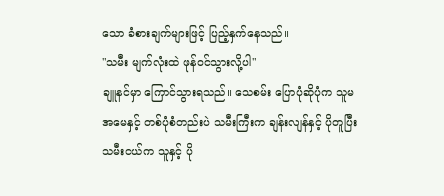သော ခံစားချက်များဖြင့် ပြည့်နှက်နေသည်။
"သမီး မျက်လုံးထဲ ဖုန်ဝင်သွားလို့ပါ"
ချူနင်မှာ ကြောင်သွားရသည်။ သေစမ်း ပြောပုံဆိုပုံက သူမ အမေနှင့် တစ်ပုံစံတည်းပဲ သမီးကြီးက ချန်းလျန်နှင့် ပိုတူပြီး သမီးငယ်က သူနှင့် ပို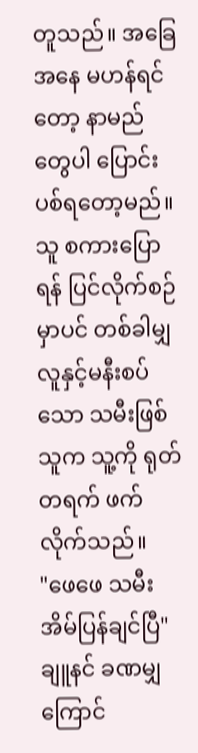တူသည်။ အခြေအနေ မဟန်ရင်တော့ နာမည်တွေပါ ပြောင်းပစ်ရတော့မည်။
သူ စကားပြောရန် ပြင်လိုက်စဉ်မှာပင် တစ်ခါမျှ လူနှင့်မနီးစပ်သော သမီးဖြစ်သူက သူ့ကို ရုတ်တရက် ဖက်လိုက်သည်။
"ဖေဖေ သမီး အိမ်ပြန်ချင်ပြီ"
ချူနင် ခဏမျှ ကြောင်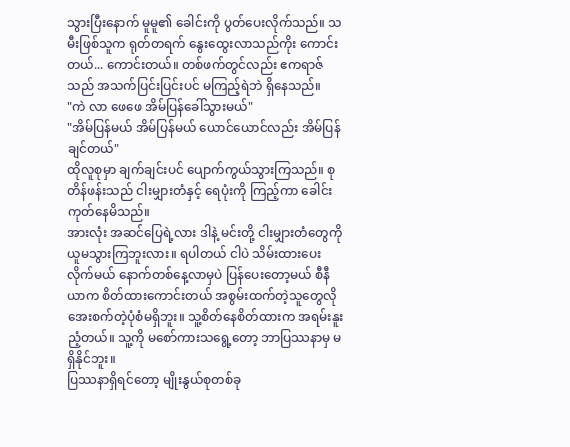သွားပြီးနောက် မူမူ၏ ခေါင်းကို ပွတ်ပေးလိုက်သည်။ သမီးဖြစ်သူက ရုတ်တရက် နွေးထွေးလာသည်ကိုး ကောင်းတယ်... ကောင်းတယ်။ တစ်ဖက်တွင်လည်း ဧကရာဇ်သည် အသက်ပြင်းပြင်းပင် မကြည့်ရဲဘဲ ရှိနေသည်။
"ကဲ လာ ဖေဖေ အိမ်ပြန်ခေါ်သွားမယ်"
"အိမ်ပြန်မယ် အိမ်ပြန်မယ် ယောင်ယောင်လည်း အိမ်ပြန်ချင်တယ်"
ထိုလူစုမှာ ချက်ချင်းပင် ပျောက်ကွယ်သွားကြသည်။ စုတိန်ဖန်းသည် ငါးမျှားတံနှင့် ရေပုံးကို ကြည့်ကာ ခေါင်းကုတ်နေမိသည်။
အားလုံး အဆင်ပြေရဲ့လား ဒါနဲ့ မင်းတို့ ငါးမျှားတံတွေကို ယူမသွားကြဘူးလား။ ရပါတယ် ငါပဲ သိမ်းထားပေးလိုက်မယ် နောက်တစ်နေ့လာမှပဲ ပြန်ပေးတော့မယ် စီနီယာက စိတ်ထားကောင်းတယ် အစွမ်းထက်တဲ့သူတွေလို အေးစက်တဲ့ပုံစံမရှိဘူး။ သူ့စိတ်နေစိတ်ထားက အရမ်းနူးညံ့တယ်။ သူ့ကို မစော်ကားသရွေ့တော့ ဘာပြဿနာမှ မရှိနိုင်ဘူး။
ပြဿနာရှိရင်တော့ မျိုးနွယ်စုတစ်ခု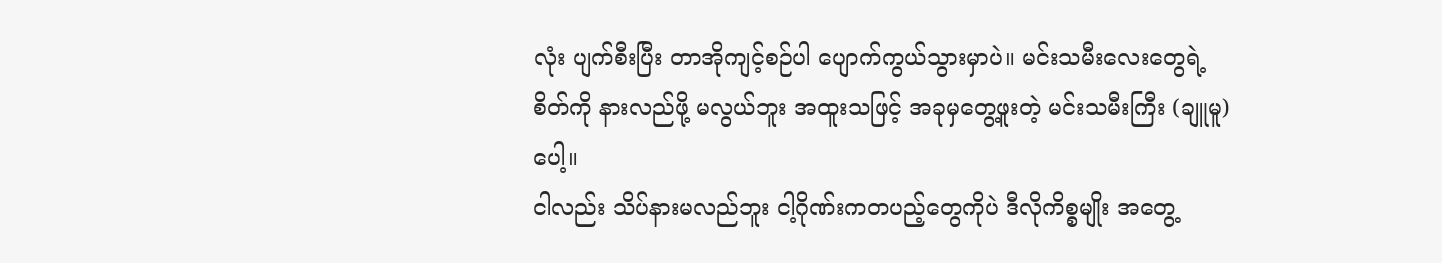လုံး ပျက်စီးပြီး တာအိုကျင့်စဉ်ပါ ပျောက်ကွယ်သွားမှာပဲ။ မင်းသမီးလေးတွေရဲ့ စိတ်ကို နားလည်ဖို့ မလွယ်ဘူး အထူးသဖြင့် အခုမှတွေ့ဖူးတဲ့ မင်းသမီးကြီး (ချူမူ) ပေါ့။
ငါလည်း သိပ်နားမလည်ဘူး ငါ့ဂိုဏ်းကတပည့်တွေကိုပဲ ဒီလိုကိစ္စမျိုး အတွေ့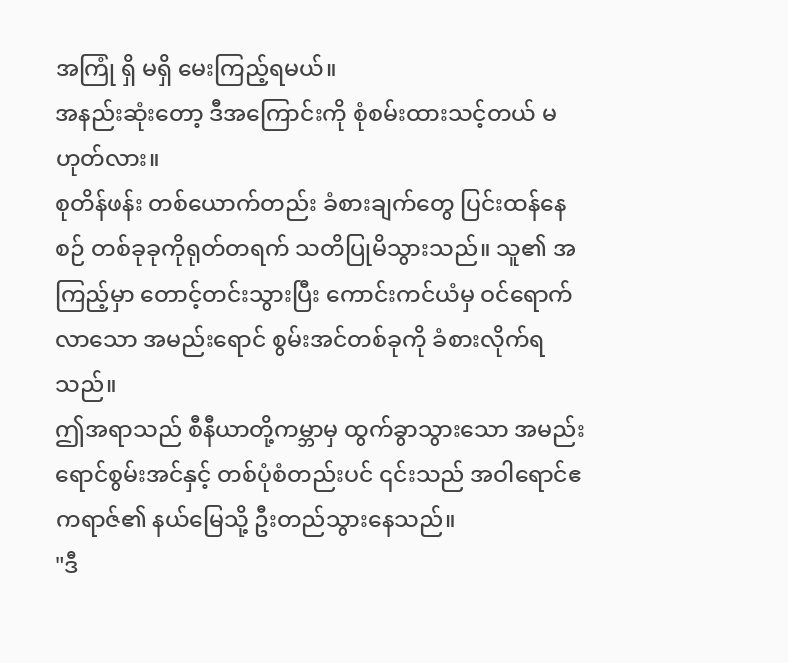အကြုံ ရှိ မရှိ မေးကြည့်ရမယ်။
အနည်းဆုံးတော့ ဒီအကြောင်းကို စုံစမ်းထားသင့်တယ် မဟုတ်လား။
စုတိန်ဖန်း တစ်ယောက်တည်း ခံစားချက်တွေ ပြင်းထန်နေစဉ် တစ်ခုခုကိုရုတ်တရက် သတိပြုမိသွားသည်။ သူ၏ အကြည့်မှာ တောင့်တင်းသွားပြီး ကောင်းကင်ယံမှ ဝင်ရောက်လာသော အမည်းရောင် စွမ်းအင်တစ်ခုကို ခံစားလိုက်ရသည်။
ဤအရာသည် စီနီယာတို့ကမ္ဘာမှ ထွက်ခွာသွားသော အမည်းရောင်စွမ်းအင်နှင့် တစ်ပုံစံတည်းပင် ၎င်းသည် အဝါရောင်ဧကရာဇ်၏ နယ်မြေသို့ ဦးတည်သွားနေသည်။
"ဒီ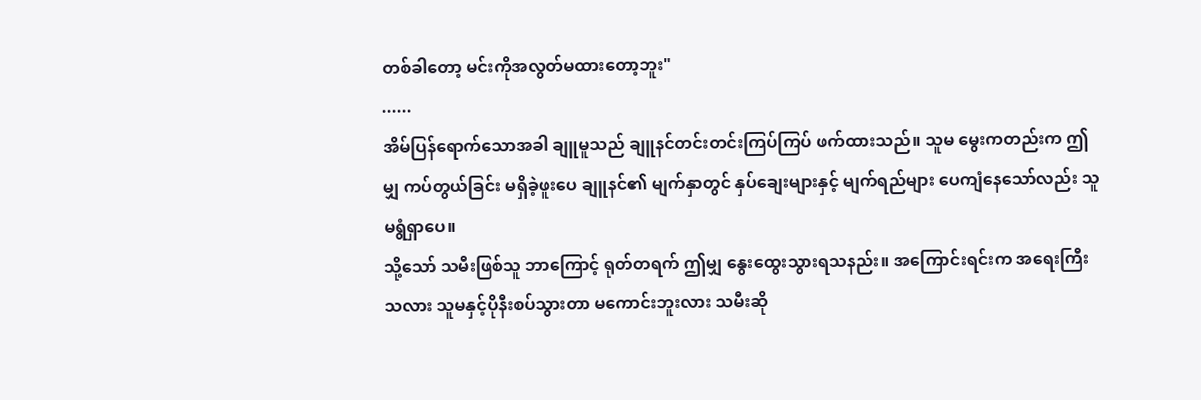တစ်ခါတော့ မင်းကိုအလွတ်မထားတော့ဘူး"
......
အိမ်ပြန်ရောက်သောအခါ ချူမူသည် ချူနင်တင်းတင်းကြပ်ကြပ် ဖက်ထားသည်။ သူမ မွေးကတည်းက ဤမျှ ကပ်တွယ်ခြင်း မရှိခဲ့ဖူးပေ ချူနင်၏ မျက်နှာတွင် နှပ်ချေးများနှင့် မျက်ရည်များ ပေကျံနေသော်လည်း သူ မရွံရှာပေ။
သို့သော် သမီးဖြစ်သူ ဘာကြောင့် ရုတ်တရက် ဤမျှ နွေးထွေးသွားရသနည်း။ အကြောင်းရင်းက အရေးကြီးသလား သူမနှင့်ပိုနီးစပ်သွားတာ မကောင်းဘူးလား သမီးဆို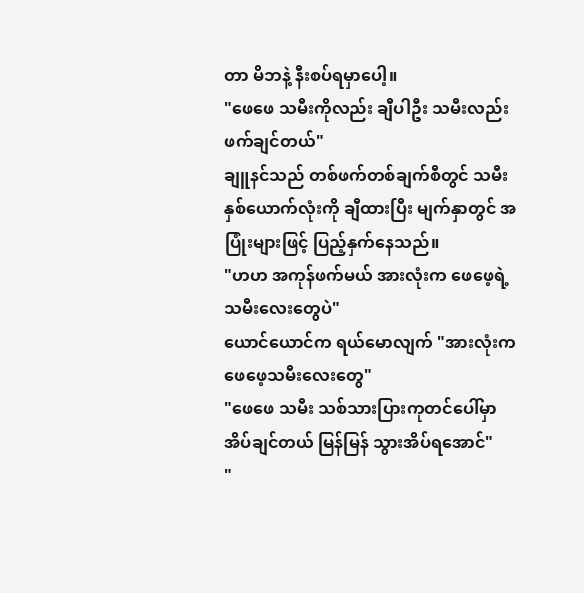တာ မိဘနဲ့ နီးစပ်ရမှာပေါ့။
"ဖေဖေ သမီးကိုလည်း ချီပါဦး သမီးလည်း ဖက်ချင်တယ်"
ချူနင်သည် တစ်ဖက်တစ်ချက်စီတွင် သမီးနှစ်ယောက်လုံးကို ချီထားပြီး မျက်နှာတွင် အပြုံးများဖြင့် ပြည့်နှက်နေသည်။
"ဟဟ အကုန်ဖက်မယ် အားလုံးက ဖေဖေ့ရဲ့ သမီးလေးတွေပဲ"
ယောင်ယောင်က ရယ်မောလျက် "အားလုံးက ဖေဖေ့သမီးလေးတွေ"
"ဖေဖေ သမီး သစ်သားပြားကုတင်ပေါ်မှာ အိပ်ချင်တယ် မြန်မြန် သွားအိပ်ရအောင်"
"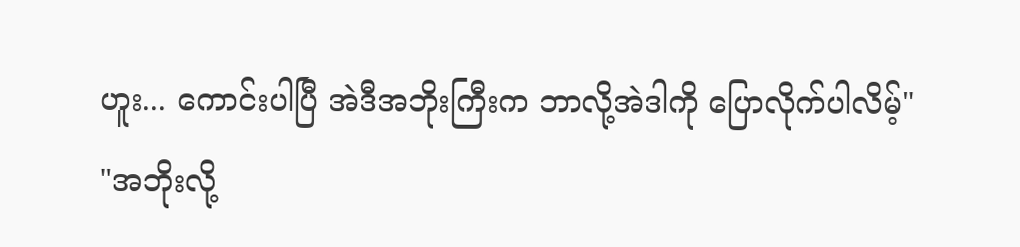ဟူး... ကောင်းပါပြီ အဲဒီအဘိုးကြီးက ဘာလို့အဲဒါကို ပြောလိုက်ပါလိမ့်"
"အဘိုးလို့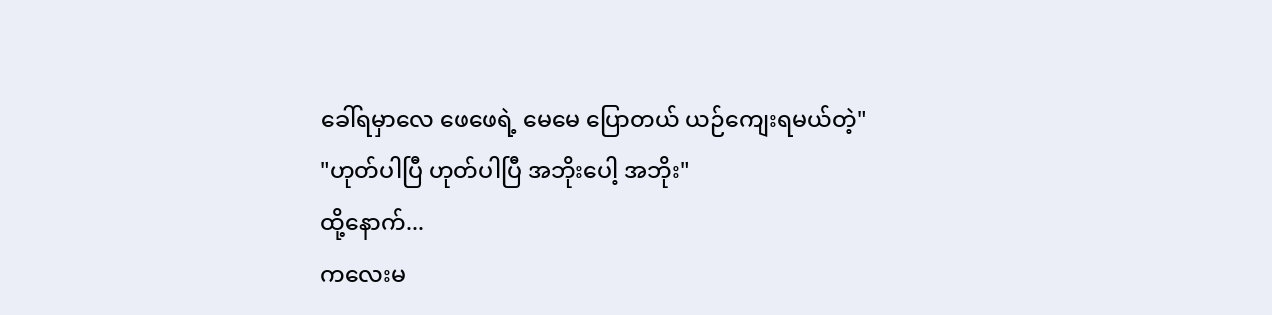ခေါ်ရမှာလေ ဖေဖေရဲ့ မေမေ ပြောတယ် ယဉ်ကျေးရမယ်တဲ့"
"ဟုတ်ပါပြီ ဟုတ်ပါပြီ အဘိုးပေါ့ အဘိုး"
ထို့နောက်...
ကလေးမ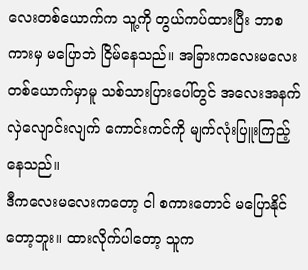လေးတစ်ယောက်က သူ့ကို တွယ်ကပ်ထားပြီး ဘာစကားမှ မပြောဘဲ ငြိမ်နေသည်။ အခြားကလေးမလေးတစ်ယောက်မှာမူ သစ်သားပြားပေါ်တွင် အလေးအနက် လှဲလျောင်းလျက် ကောင်းကင်ကို မျက်လုံးပြူးကြည့်နေသည်။
ဒီကလေးမလေးကတော့ ငါ စကားတောင် မပြောနိုင်တော့ဘူး။ ထားလိုက်ပါတော့ သူက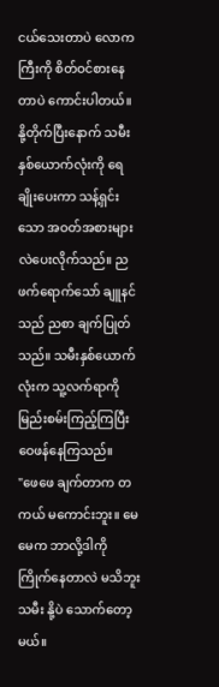ငယ်သေးတာပဲ လောကကြီးကို စိတ်ဝင်စားနေတာပဲ ကောင်းပါတယ်။
နို့တိုက်ပြီးနောက် သမီးနှစ်ယောက်လုံးကို ရေချိုးပေးကာ သန့်ရှင်းသော အဝတ်အစားများ လဲပေးလိုက်သည်။ ညဖက်ရောက်သော် ချူနင်သည် ညစာ ချက်ပြုတ်သည်။ သမီးနှစ်ယောက်လုံးက သူ့လက်ရာကို မြည်းစမ်းကြည့်ကြပြီး ဝေဖန်နေကြသည်။
"ဖေဖေ ချက်တာက တကယ် မကောင်းဘူး။ မေမေက ဘာလို့ဒါကို ကြိုက်နေတာလဲ မသိဘူး သမီး နို့ပဲ သောက်တော့မယ်။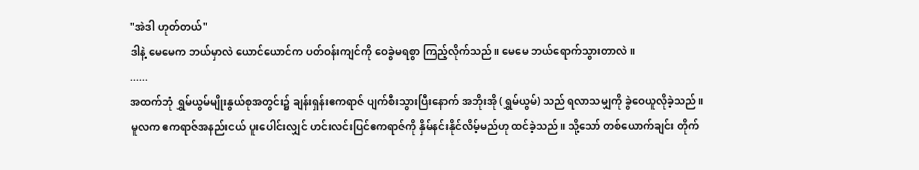"အဲဒါ ဟုတ်တယ်"
ဒါနဲ့ မေမေက ဘယ်မှာလဲ ယောင်ယောင်က ပတ်ဝန်းကျင်ကို ဝေခွဲမရစွာ ကြည့်လိုက်သည်။ မေမေ ဘယ်ရောက်သွားတာလဲ။
......
အထက်ဘုံ ရွှမ်ယွမ်မျိုးနွယ်စုအတွင်း၌ ချန်းရှန်းဧကရာဇ် ပျက်စီးသွားပြီးနောက် အဘိုးအို (ရွှမ်ယွမ်) သည် ရလာသမျှကို ခွဲဝေယူလိုခဲ့သည်။
မူလက ဧကရာဇ်အနည်းငယ် ပူးပေါင်းလျှင် ဟင်းလင်းပြင်ဧကရာဇ်ကို နှိမ်နင်းနိုင်လိမ့်မည်ဟု ထင်ခဲ့သည်။ သို့သော် တစ်ယောက်ချင်း တိုက်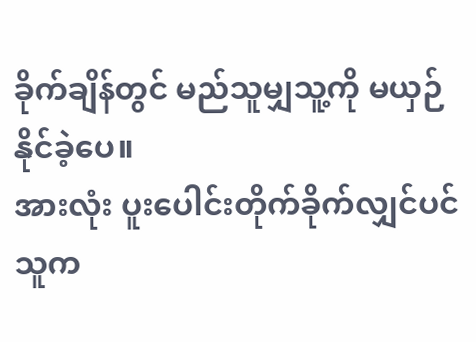ခိုက်ချိန်တွင် မည်သူမျှသူ့ကို မယှဉ်နိုင်ခဲ့ပေ။
အားလုံး ပူးပေါင်းတိုက်ခိုက်လျှင်ပင် သူက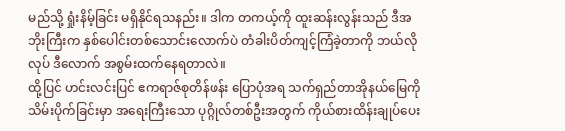မည်သို့ ရှုံးနိမ့်ခြင်း မရှိနိုင်ရသနည်း။ ဒါက တကယ့်ကို ထူးဆန်းလွန်းသည် ဒီအဘိုးကြီးက နှစ်ပေါင်းတစ်သောင်းလောက်ပဲ တံခါးပိတ်ကျင့်ကြံခဲ့တာကို ဘယ်လိုလုပ် ဒီလောက် အစွမ်းထက်နေရတာလဲ။
ထို့ပြင် ဟင်းလင်းပြင် ဧကရာဇ်စုတိန်ဖန်း ပြောပုံအရ သက်ရှည်တာအိုနယ်မြေကို သိမ်းပိုက်ခြင်းမှာ အရေးကြီးသော ပုဂ္ဂိုလ်တစ်ဦးအတွက် ကိုယ်စားထိန်းချုပ်ပေး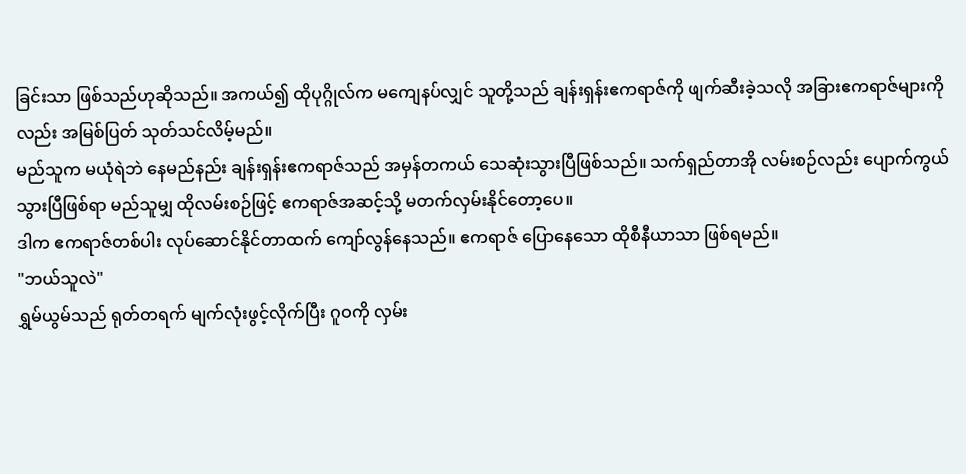ခြင်းသာ ဖြစ်သည်ဟုဆိုသည်။ အကယ်၍ ထိုပုဂ္ဂိုလ်က မကျေနပ်လျှင် သူတို့သည် ချန်းရှန်းဧကရာဇ်ကို ဖျက်ဆီးခဲ့သလို အခြားဧကရာဇ်များကိုလည်း အမြစ်ပြတ် သုတ်သင်လိမ့်မည်။
မည်သူက မယုံရဲဘဲ နေမည်နည်း ချန်းရှန်းဧကရာဇ်သည် အမှန်တကယ် သေဆုံးသွားပြီဖြစ်သည်။ သက်ရှည်တာအို လမ်းစဉ်လည်း ပျောက်ကွယ်သွားပြီဖြစ်ရာ မည်သူမျှ ထိုလမ်းစဉ်ဖြင့် ဧကရာဇ်အဆင့်သို့ မတက်လှမ်းနိုင်တော့ပေ။
ဒါက ဧကရာဇ်တစ်ပါး လုပ်ဆောင်နိုင်တာထက် ကျော်လွန်နေသည်။ ဧကရာဇ် ပြောနေသော ထိုစီနီယာသာ ဖြစ်ရမည်။
"ဘယ်သူလဲ"
ရွှမ်ယွမ်သည် ရုတ်တရက် မျက်လုံးဖွင့်လိုက်ပြီး ဂူဝကို လှမ်း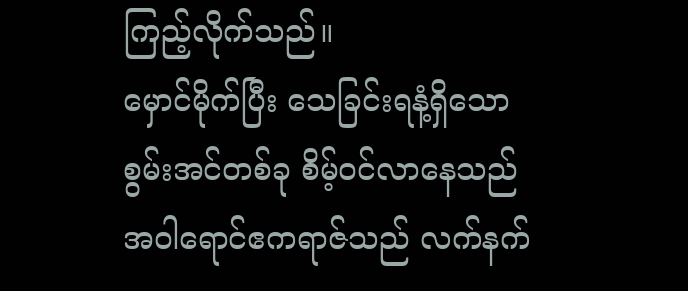ကြည့်လိုက်သည်။
မှောင်မိုက်ပြီး သေခြင်းရနံ့ရှိသော စွမ်းအင်တစ်ခု စိမ့်ဝင်လာနေသည် အဝါရောင်ဧကရာဇ်သည် လက်နက်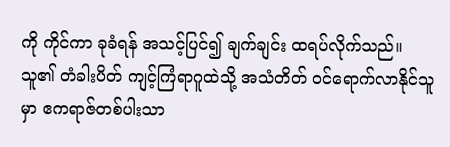ကို ကိုင်ကာ ခုခံရန် အသင့်ပြင်၍ ချက်ချင်း ထရပ်လိုက်သည်။
သူ၏ တံခါးပိတ် ကျင့်ကြံရာဂူထဲသို့ အသံတိတ် ဝင်ရောက်လာနိုင်သူမှာ ဧကရာဇ်တစ်ပါးသာ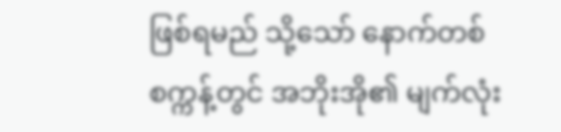ဖြစ်ရမည် သို့သော် နောက်တစ်စက္ကန့်တွင် အဘိုးအို၏ မျက်လုံး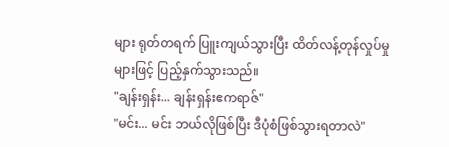များ ရုတ်တရက် ပြူးကျယ်သွားပြီး ထိတ်လန့်တုန်လှုပ်မှုများဖြင့် ပြည့်နှက်သွားသည်။
"ချန်းရှန်း... ချန်းရှန်းဧကရာဇ်"
"မင်း... မင်း ဘယ်လိုဖြစ်ပြီး ဒီပုံစံဖြစ်သွားရတာလဲ"